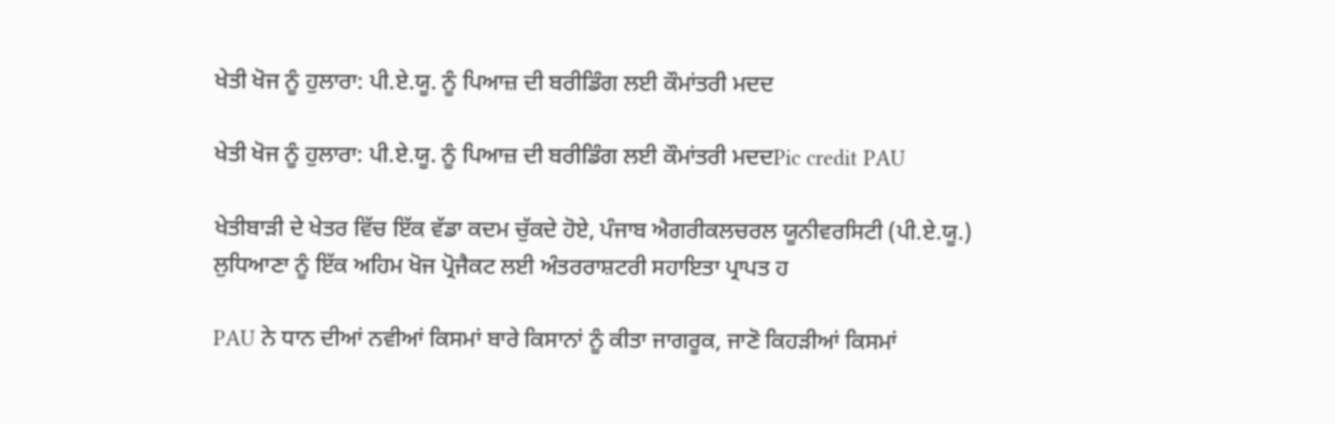ਖੇਤੀ ਖੋਜ ਨੂੰ ਹੁਲਾਰਾ: ਪੀ.ਏ.ਯੂ. ਨੂੰ ਪਿਆਜ਼ ਦੀ ਬਰੀਡਿੰਗ ਲਈ ਕੌਮਾਂਤਰੀ ਮਦਦ

ਖੇਤੀ ਖੋਜ ਨੂੰ ਹੁਲਾਰਾ: ਪੀ.ਏ.ਯੂ. ਨੂੰ ਪਿਆਜ਼ ਦੀ ਬਰੀਡਿੰਗ ਲਈ ਕੌਮਾਂਤਰੀ ਮਦਦPic credit PAU

ਖੇਤੀਬਾੜੀ ਦੇ ਖੇਤਰ ਵਿੱਚ ਇੱਕ ਵੱਡਾ ਕਦਮ ਚੁੱਕਦੇ ਹੋਏ, ਪੰਜਾਬ ਐਗਰੀਕਲਚਰਲ ਯੂਨੀਵਰਸਿਟੀ (ਪੀ.ਏ.ਯੂ.) ਲੁਧਿਆਣਾ ਨੂੰ ਇੱਕ ਅਹਿਮ ਖੋਜ ਪ੍ਰੋਜੈਕਟ ਲਈ ਅੰਤਰਰਾਸ਼ਟਰੀ ਸਹਾਇਤਾ ਪ੍ਰਾਪਤ ਹ

PAU ਨੇ ਧਾਨ ਦੀਆਂ ਨਵੀਆਂ ਕਿਸਮਾਂ ਬਾਰੇ ਕਿਸਾਨਾਂ ਨੂੰ ਕੀਤਾ ਜਾਗਰੂਕ, ਜਾਣੋ ਕਿਹੜੀਆਂ ਕਿਸਮਾਂ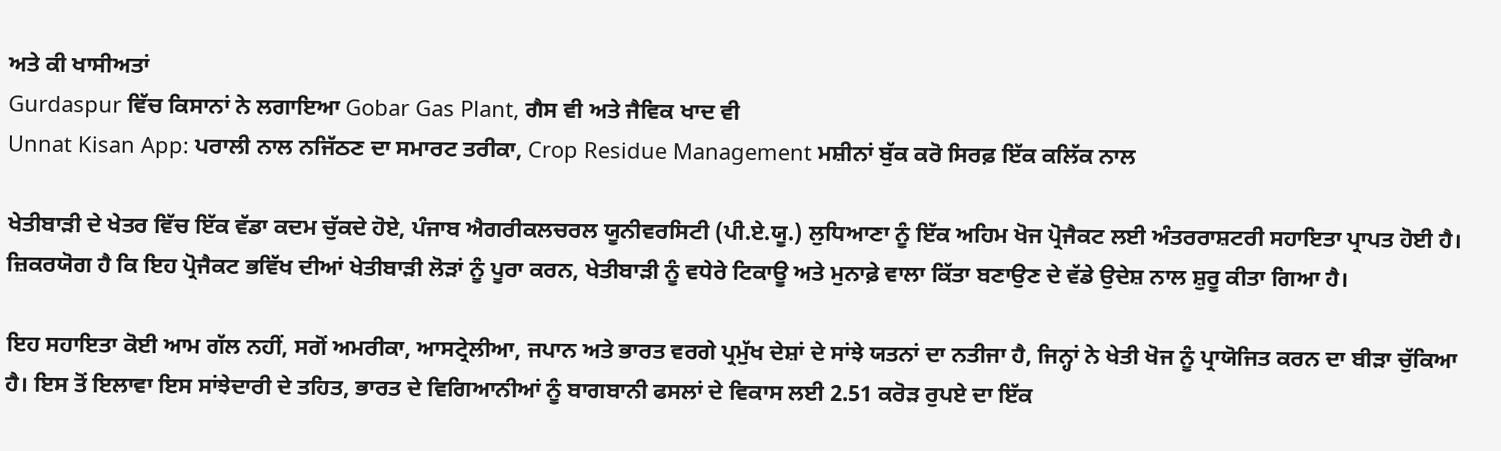ਅਤੇ ਕੀ ਖਾਸੀਅਤਾਂ
Gurdaspur ਵਿੱਚ ਕਿਸਾਨਾਂ ਨੇ ਲਗਾਇਆ Gobar Gas Plant, ਗੈਸ ਵੀ ਅਤੇ ਜੈਵਿਕ ਖਾਦ ਵੀ
Unnat Kisan App: ਪਰਾਲੀ ਨਾਲ ਨਜਿੱਠਣ ਦਾ ਸਮਾਰਟ ਤਰੀਕਾ, Crop Residue Management ਮਸ਼ੀਨਾਂ ਬੁੱਕ ਕਰੋ ਸਿਰਫ਼ ਇੱਕ ਕਲਿੱਕ ਨਾਲ

ਖੇਤੀਬਾੜੀ ਦੇ ਖੇਤਰ ਵਿੱਚ ਇੱਕ ਵੱਡਾ ਕਦਮ ਚੁੱਕਦੇ ਹੋਏ, ਪੰਜਾਬ ਐਗਰੀਕਲਚਰਲ ਯੂਨੀਵਰਸਿਟੀ (ਪੀ.ਏ.ਯੂ.) ਲੁਧਿਆਣਾ ਨੂੰ ਇੱਕ ਅਹਿਮ ਖੋਜ ਪ੍ਰੋਜੈਕਟ ਲਈ ਅੰਤਰਰਾਸ਼ਟਰੀ ਸਹਾਇਤਾ ਪ੍ਰਾਪਤ ਹੋਈ ਹੈ। ਜ਼ਿਕਰਯੋਗ ਹੈ ਕਿ ਇਹ ਪ੍ਰੋਜੈਕਟ ਭਵਿੱਖ ਦੀਆਂ ਖੇਤੀਬਾੜੀ ਲੋੜਾਂ ਨੂੰ ਪੂਰਾ ਕਰਨ, ਖੇਤੀਬਾੜੀ ਨੂੰ ਵਧੇਰੇ ਟਿਕਾਊ ਅਤੇ ਮੁਨਾਫ਼ੇ ਵਾਲਾ ਕਿੱਤਾ ਬਣਾਉਣ ਦੇ ਵੱਡੇ ਉਦੇਸ਼ ਨਾਲ ਸ਼ੁਰੂ ਕੀਤਾ ਗਿਆ ਹੈ।

ਇਹ ਸਹਾਇਤਾ ਕੋਈ ਆਮ ਗੱਲ ਨਹੀਂ, ਸਗੋਂ ਅਮਰੀਕਾ, ਆਸਟ੍ਰੇਲੀਆ, ਜਪਾਨ ਅਤੇ ਭਾਰਤ ਵਰਗੇ ਪ੍ਰਮੁੱਖ ਦੇਸ਼ਾਂ ਦੇ ਸਾਂਝੇ ਯਤਨਾਂ ਦਾ ਨਤੀਜਾ ਹੈ, ਜਿਨ੍ਹਾਂ ਨੇ ਖੇਤੀ ਖੋਜ ਨੂੰ ਪ੍ਰਾਯੋਜਿਤ ਕਰਨ ਦਾ ਬੀੜਾ ਚੁੱਕਿਆ ਹੈ। ਇਸ ਤੋਂ ਇਲਾਵਾ ਇਸ ਸਾਂਝੇਦਾਰੀ ਦੇ ਤਹਿਤ, ਭਾਰਤ ਦੇ ਵਿਗਿਆਨੀਆਂ ਨੂੰ ਬਾਗਬਾਨੀ ਫਸਲਾਂ ਦੇ ਵਿਕਾਸ ਲਈ 2.51 ਕਰੋੜ ਰੁਪਏ ਦਾ ਇੱਕ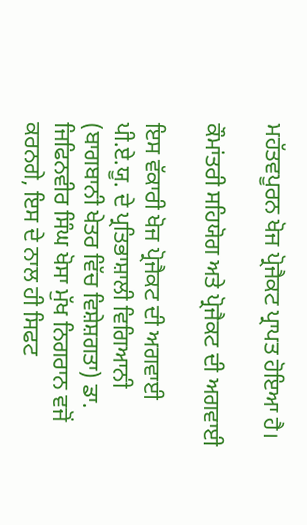ਮਹੱਤਵਪੂਰਨ ਖੋਜ ਪ੍ਰੋਜੈਕਟ ਪ੍ਰਾਪਤ ਹੋਇਆ ਹੈ।

ਕੌਮਾਂਤਰੀ ਸਹਿਯੋਗ ਅਤੇ ਪ੍ਰੋਜੈਕਟ ਦੀ ਅਗਵਾਈ

ਇਸ ਵੱਕਾਰੀ ਖੋਜ ਪ੍ਰੋਜੈਕਟ ਦੀ ਅਗਵਾਈ ਪੀ.ਏ.ਯੂ. ਦੇ ਪ੍ਰਤਿਭਾਸ਼ਾਲੀ ਵਿਗਿਆਨੀ (ਬਾਗਬਾਨੀ ਖੇਤਰ ਵਿੱਚ ਵਿਸ਼ੇਸ਼ਗਤਾ) ਡਾ. ਜਿਫਿਨਵੀਰ ਸਿੰਘ ਖੋਸਾ ਮੁੱਖ ਨਿਗਰਾਨ ਵਜੋਂ ਕਰਨਗੇ, ਇਸ ਦੇ ਨਾਲ ਹੀ ਸਿਫਟ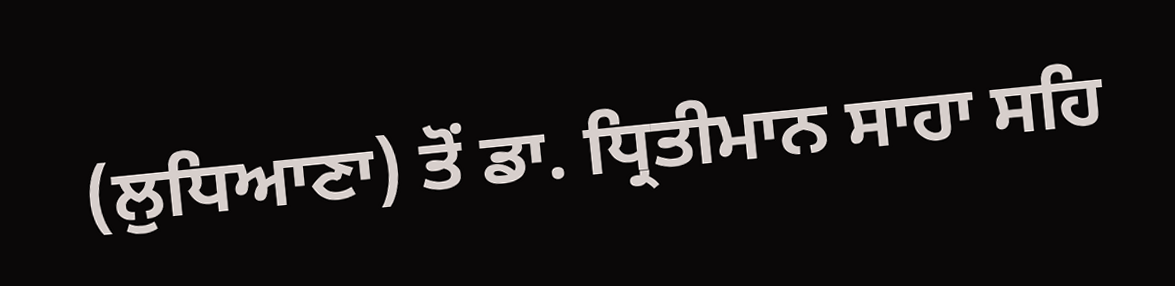(ਲੁਧਿਆਣਾ) ਤੋਂ ਡਾ. ਧ੍ਰਿਤੀਮਾਨ ਸਾਹਾ ਸਹਿ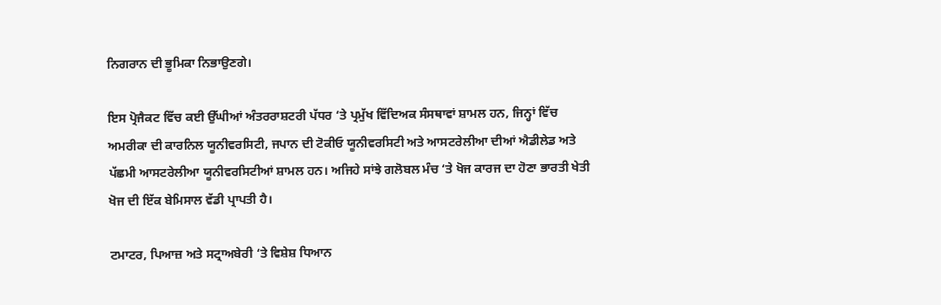ਨਿਗਰਾਨ ਦੀ ਭੂਮਿਕਾ ਨਿਭਾਉਣਗੇ।

ਇਸ ਪ੍ਰੋਜੈਕਟ ਵਿੱਚ ਕਈ ਉੱਘੀਆਂ ਅੰਤਰਰਾਸ਼ਟਰੀ ਪੱਧਰ ‘ਤੇ ਪ੍ਰਮੁੱਖ ਵਿੱਦਿਅਕ ਸੰਸਥਾਵਾਂ ਸ਼ਾਮਲ ਹਨ, ਜਿਨ੍ਹਾਂ ਵਿੱਚ ਅਮਰੀਕਾ ਦੀ ਕਾਰਨਿਲ ਯੂਨੀਵਰਸਿਟੀ, ਜਪਾਨ ਦੀ ਟੋਕੀਓ ਯੂਨੀਵਰਸਿਟੀ ਅਤੇ ਆਸਟਰੇਲੀਆ ਦੀਆਂ ਐਡੀਲੇਡ ਅਤੇ ਪੱਛਮੀ ਆਸਟਰੇਲੀਆ ਯੂਨੀਵਰਸਿਟੀਆਂ ਸ਼ਾਮਲ ਹਨ। ਅਜਿਹੇ ਸਾਂਝੇ ਗਲੋਬਲ ਮੰਚ ‘ਤੇ ਖੋਜ ਕਾਰਜ ਦਾ ਹੋਣਾ ਭਾਰਤੀ ਖੇਤੀ ਖੋਜ ਦੀ ਇੱਕ ਬੇਮਿਸਾਲ ਵੱਡੀ ਪ੍ਰਾਪਤੀ ਹੈ।

ਟਮਾਟਰ, ਪਿਆਜ਼ ਅਤੇ ਸਟ੍ਰਾਅਬੇਰੀ ‘ਤੇ ਵਿਸ਼ੇਸ਼ ਧਿਆਨ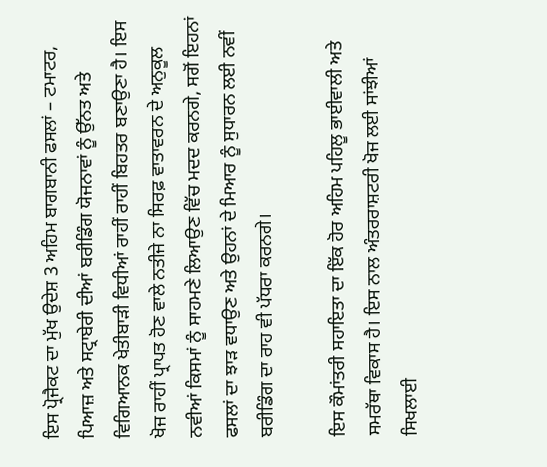ਇਸ ਪ੍ਰੋਜੈਕਟ ਦਾ ਮੁੱਖ ਉਦੇਸ਼ 3 ਅਹਿਮ ਬਾਗਬਾਨੀ ਫਸਲਾਂ – ਟਮਾਟਰ, ਪਿਆਜ਼ ਅਤੇ ਸਟ੍ਰਾਬੇਰੀ ਦੀਆਂ ਬਰੀਡਿੰਗ ਯੋਜਨਾਵਾਂ ਨੂੰ ਉੱਨਤ ਅਤੇ ਵਿਗਿਆਨਕ ਖੇਤੀਬਾੜੀ ਵਿਧੀਆਂ ਰਾਹੀਂ ਰਾਹੀਂ ਬਿਹਤਰ ਬਣਾਉਣਾ ਹੈ। ਇਸ ਖੋਜ ਰਾਹੀਂ ਪ੍ਰਾਪਤ ਹੋਣ ਵਾਲੇ ਨਤੀਜੇ ਨਾ ਸਿਰਫ਼ ਵਾਤਾਵਰਨ ਦੇ ਅਨੁਕੂਲ ਨਵੀਆਂ ਕਿਸਮਾਂ ਨੂੰ ਸਾਹਮਣੇ ਲਿਆਉਣ ਵਿੱਚ ਮਦਦ ਕਰਨਗੇ, ਸਗੋਂ ਇਹਨਾਂ ਫਸਲਾਂ ਦਾ ਝਾੜ ਵਧਾਉਣ ਅਤੇ ਉਹਨਾਂ ਦੇ ਮਿਆਰ ਨੂੰ ਸੁਧਾਰਨ ਲਈ ਨਵੀਂ ਬਰੀਡਿੰਗ ਦਾ ਰਾਹ ਵੀ ਪੱਧਰਾ ਕਰਨਗੇ।

ਇਸ ਕੌਮਾਂਤਰੀ ਸਹਾਇਤਾ ਦਾ ਇੱਕ ਹੋਰ ਅਹਿਮ ਪਹਿਲੂ ਭਾਈਵਾਲੀ ਅਤੇ ਸਮਰੱਥਾ ਵਿਕਾਸ ਹੈ। ਇਸ ਨਾਲ ਅੰਤਰਰਾਸ਼ਟਰੀ ਖੋਜ ਲਈ ਸਾਂਝੀਆਂ ਸਿਖਲਾਈ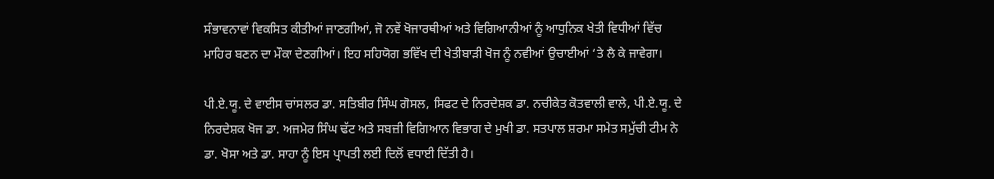ਸੰਭਾਵਨਾਵਾਂ ਵਿਕਸਿਤ ਕੀਤੀਆਂ ਜਾਣਗੀਆਂ, ਜੋ ਨਵੇਂ ਖੋਜਾਰਥੀਆਂ ਅਤੇ ਵਿਗਿਆਨੀਆਂ ਨੂੰ ਆਧੁਨਿਕ ਖੇਤੀ ਵਿਧੀਆਂ ਵਿੱਚ ਮਾਹਿਰ ਬਣਨ ਦਾ ਮੌਕਾ ਦੇਣਗੀਆਂ। ਇਹ ਸਹਿਯੋਗ ਭਵਿੱਖ ਦੀ ਖੇਤੀਬਾੜੀ ਖੋਜ ਨੂੰ ਨਵੀਆਂ ਉਚਾਈਆਂ ‘ਤੇ ਲੈ ਕੇ ਜਾਵੇਗਾ।

ਪੀ.ਏ.ਯੂ. ਦੇ ਵਾਈਸ ਚਾਂਸਲਰ ਡਾ. ਸਤਿਬੀਰ ਸਿੰਘ ਗੋਸਲ, ਸਿਫਟ ਦੇ ਨਿਰਦੇਸ਼ਕ ਡਾ. ਨਚੀਕੇਤ ਕੋਤਵਾਲੀ ਵਾਲੇ, ਪੀ.ਏ.ਯੂ. ਦੇ ਨਿਰਦੇਸ਼ਕ ਖੋਜ ਡਾ. ਅਜਮੇਰ ਸਿੰਘ ਢੱਟ ਅਤੇ ਸਬਜ਼ੀ ਵਿਗਿਆਨ ਵਿਭਾਗ ਦੇ ਮੁਖੀ ਡਾ. ਸਤਪਾਲ ਸ਼ਰਮਾ ਸਮੇਤ ਸਮੁੱਚੀ ਟੀਮ ਨੇ ਡਾ. ਖੋਸਾ ਅਤੇ ਡਾ. ਸਾਹਾ ਨੂੰ ਇਸ ਪ੍ਰਾਪਤੀ ਲਈ ਦਿਲੋਂ ਵਧਾਈ ਦਿੱਤੀ ਹੈ।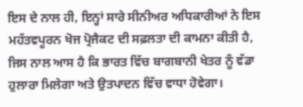ਇਸ ਦੇ ਨਾਲ ਹੀ, ਇਨ੍ਹਾਂ ਸਾਰੇ ਸੀਨੀਅਰ ਅਧਿਕਾਰੀਆਂ ਨੇ ਇਸ ਮਹੱਤਵਪੂਰਨ ਖੋਜ ਪ੍ਰੋਜੈਕਟ ਦੀ ਸਫ਼ਲਤਾ ਦੀ ਕਾਮਨਾ ਕੀਤੀ ਹੈ, ਜਿਸ ਨਾਲ ਆਸ ਹੈ ਕਿ ਭਾਰਤ ਵਿੱਚ ਬਾਗਬਾਨੀ ਖੇਤਰ ਨੂੰ ਵੱਡਾ ਹੁਲਾਰਾ ਮਿਲੇਗਾ ਅਤੇ ਉਤਪਾਦਨ ਵਿੱਚ ਵਾਧਾ ਹੋਵੇਗਾ।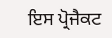ਇਸ ਪ੍ਰੋਜੈਕਟ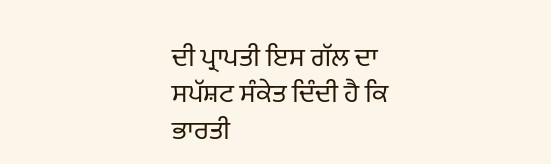ਦੀ ਪ੍ਰਾਪਤੀ ਇਸ ਗੱਲ ਦਾ ਸਪੱਸ਼ਟ ਸੰਕੇਤ ਦਿੰਦੀ ਹੈ ਕਿ ਭਾਰਤੀ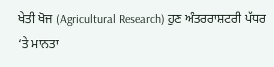ਖੇਤੀ ਖੋਜ (Agricultural Research) ਹੁਣ ਅੰਤਰਰਾਸ਼ਟਰੀ ਪੱਧਰ ‘ਤੇ ਮਾਨਤਾ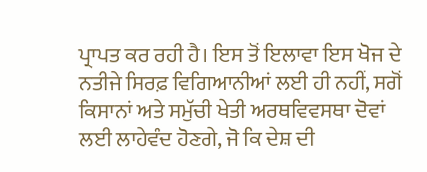ਪ੍ਰਾਪਤ ਕਰ ਰਹੀ ਹੈ। ਇਸ ਤੋਂ ਇਲਾਵਾ ਇਸ ਖੋਜ ਦੇ ਨਤੀਜੇ ਸਿਰਫ਼ ਵਿਗਿਆਨੀਆਂ ਲਈ ਹੀ ਨਹੀਂ, ਸਗੋਂ ਕਿਸਾਨਾਂ ਅਤੇ ਸਮੁੱਚੀ ਖੇਤੀ ਅਰਥਵਿਵਸਥਾ ਦੋਵਾਂ ਲਈ ਲਾਹੇਵੰਦ ਹੋਣਗੇ, ਜੋ ਕਿ ਦੇਸ਼ ਦੀ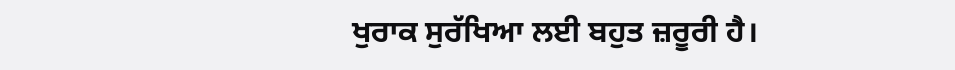ਖੁਰਾਕ ਸੁਰੱਖਿਆ ਲਈ ਬਹੁਤ ਜ਼ਰੂਰੀ ਹੈ।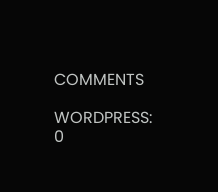COMMENTS

WORDPRESS: 0